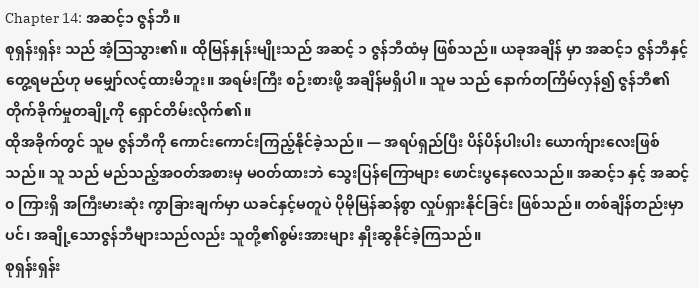Chapter 14: အဆင့်၁ ဇွန်ဘီ။
စုရှန်းရှန်း သည် အံ့ဩသွား၏။ ထိုမြန်နှုန်းမျိုးသည် အဆင့် ၁ ဇွန်ဘီထံမှ ဖြစ်သည်။ ယခုအချိန် မှာ အဆင့်၁ ဇွန်ဘီနှင့် တွေ့ရမည်ဟု မမျှော်လင့်ထားမိဘူး။ အရမ်းကြီး စဉ်းစားဖို့ အချိန်မရှိပါ။ သူမ သည် နောက်တကြိမ်လှန်၍ ဇွန်ဘီ၏တိုက်ခိုက်မှုတချို့ကို ရှောင်တိမ်းလိုက်၏။
ထိုအခိုက်တွင် သူမ ဇွန်ဘီကို ကောင်းကောင်းကြည့်နိုင်ခဲ့သည်။ — အရပ်ရှည်ပြီး ပိန်ပိန်ပါးပါး ယောက်ျားလေးဖြစ်သည်။ သူ သည် မည်သည့်အဝတ်အစားမှ မဝတ်ထားဘဲ သွေးပြန်ကြောများ ဖောင်းပွနေလေသည်။ အဆင့်၁ နှင့် အဆင့် ၀ ကြားရှိ အကြီးမားဆုံး ကွာခြားချက်မှာ ယခင်နှင့်မတူပဲ ပိုမိုမြန်ဆန်စွာ လှုပ်ရှားနိုင်ခြင်း ဖြစ်သည်။ တစ်ချိန်တည်းမှာပင်၊ အချို့သောဇွန်ဘီများသည်လည်း သူတို့၏စွမ်းအားများ နှိုးဆွနိုင်ခဲ့ကြသည်။
စုရှန်းရှန်း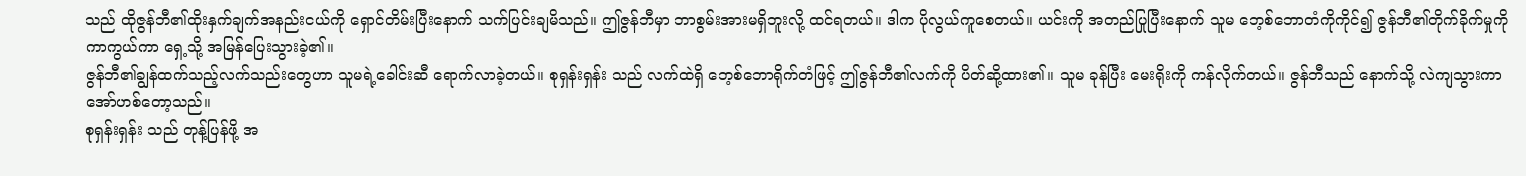သည် ထိုဇွန်ဘီ၏ထိုးနှက်ချက်အနည်းငယ်ကို ရှောင်တိမ်းပြီးနောက် သက်ပြင်းချမိသည်။ ဤဇွန်ဘီမှာ ဘာစွမ်းအားမရှိဘူးလို့ ထင်ရတယ်။ ဒါက ပိုလွယ်ကူစေတယ်။ ယင်းကို အတည်ပြုပြီးနောက် သူမ ဘေ့စ်ဘောတံကိုကိုင်၍ ဇွန်ဘီ၏တိုက်ခိုက်မှုကို ကာကွယ်ကာ ရှေ့သို့ အမြန်ပြေးသွားခဲ့၏။
ဇွန်ဘီ၏ချွန်ထက်သည့်လက်သည်းတွေဟာ သူမရဲ့ခေါင်းဆီ ရောက်လာခဲ့တယ်။ စုရှန်းရှန်း သည် လက်ထဲရှိ ဘေ့စ်ဘောရိုက်တံဖြင့် ဤဇွန်ဘီ၏လက်ကို ပိတ်ဆို့ထား၏။ သူမ ခုန်ပြီး မေးရိုးကို ကန်လိုက်တယ်။ ဇွန်ဘီသည် နောက်သို့ လဲကျသွားကာ အော်ဟစ်တော့သည်။
စုရှန်းရှန်း သည် တုန့်ပြန်ဖို့ အ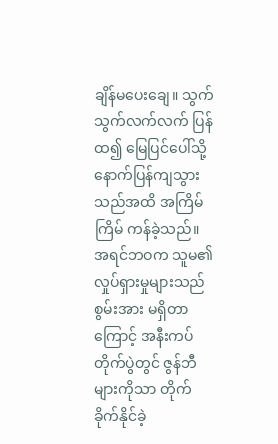ချိန်မပေးချေ။ သွက်သွက်လက်လက် ပြန်ထ၍ မြေပြင်ပေါ်သို့ နောက်ပြန်ကျသွားသည်အထိ အကြိမ်ကြိမ် ကန်ခဲ့သည်။ အရင်ဘဝက သူမ၏လှုပ်ရှားမှုများသည် စွမ်းအား မရှိတာကြောင့် အနီးကပ်တိုက်ပွဲတွင် ဇွန်ဘီများကိုသာ တိုက်ခိုက်နိုင်ခဲ့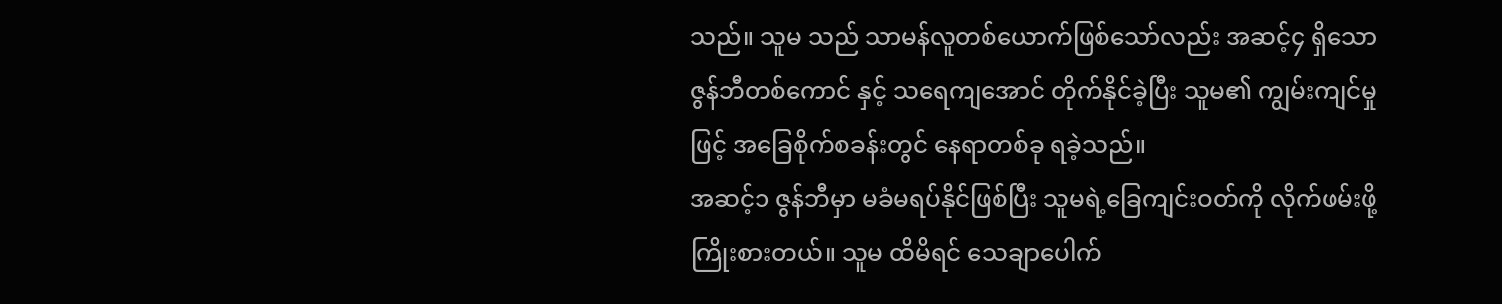သည်။ သူမ သည် သာမန်လူတစ်ယောက်ဖြစ်သော်လည်း အဆင့်၄ ရှိသော ဇွန်ဘီတစ်ကောင် နှင့် သရေကျအောင် တိုက်နိုင်ခဲ့ပြီး သူမ၏ ကျွမ်းကျင်မှုဖြင့် အခြေစိုက်စခန်းတွင် နေရာတစ်ခု ရခဲ့သည်။
အဆင့်၁ ဇွန်ဘီမှာ မခံမရပ်နိုင်ဖြစ်ပြီး သူမရဲ့ခြေကျင်းဝတ်ကို လိုက်ဖမ်းဖို့ ကြိုးစားတယ်။ သူမ ထိမိရင် သေချာပေါက်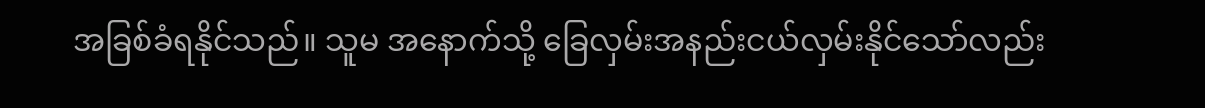အခြစ်ခံရနိုင်သည်။ သူမ အနောက်သို့ ခြေလှမ်းအနည်းငယ်လှမ်းနိုင်သော်လည်း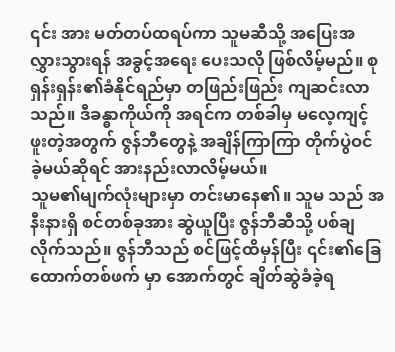၎င်း အား မတ်တပ်ထရပ်ကာ သူမဆီသို့ အပြေးအလွှားသွားရန် အခွင့်အရေး ပေးသလို ဖြစ်လိမ့်မည်။ စုရှန်းရှန်း၏ခံနိုင်ရည်မှာ တဖြည်းဖြည်း ကျဆင်းလာသည်။ ဒီခန္ဓာကိုယ်ကို အရင်က တစ်ခါမှ မလေ့ကျင့်ဖူးတဲ့အတွက် ဇွန်ဘီတွေနဲ့ အချိန်ကြာကြာ တိုက်ပွဲဝင်ခဲ့မယ်ဆိုရင် အားနည်းလာလိမ့်မယ်။
သူမ၏မျက်လုံးများမှာ တင်းမာနေ၏။ သူမ သည် အနီးနားရှိ စင်တစ်ခုအား ဆွဲယူပြီး ဇွန်ဘီဆီသို့ ပစ်ချလိုက်သည်။ ဇွန်ဘီသည် စင်ဖြင့်ထိမှန်ပြီး ၎င်း၏ခြေထောက်တစ်ဖက် မှာ အောက်တွင် ချိတ်ဆွဲခံခဲ့ရ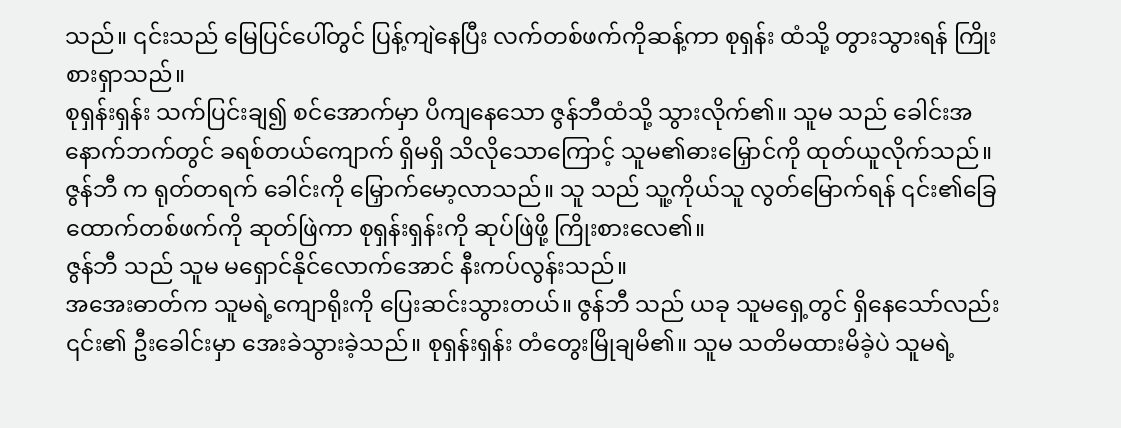သည်။ ၎င်းသည် မြေပြင်ပေါ်တွင် ပြန့်ကျဲနေပြီး လက်တစ်ဖက်ကိုဆန့်ကာ စုရှန်း ထံသို့ တွားသွားရန် ကြိုးစားရှာသည်။
စုရှန်းရှန်း သက်ပြင်းချ၍ စင်အောက်မှာ ပိကျနေသော ဇွန်ဘီထံသို့ သွားလိုက်၏။ သူမ သည် ခေါင်းအနောက်ဘက်တွင် ခရစ်တယ်ကျောက် ရှိမရှိ သိလိုသောကြောင့် သူမ၏ဓားမြှောင်ကို ထုတ်ယူလိုက်သည်။
ဇွန်ဘီ က ရုတ်တရက် ခေါင်းကို မြှောက်မော့လာသည်။ သူ သည် သူ့ကိုယ်သူ လွတ်မြောက်ရန် ၎င်း၏ခြေထောက်တစ်ဖက်ကို ဆုတ်ဖြဲကာ စုရှန်းရှန်းကို ဆုပ်ဖြဲဖို့ ကြိုးစားလေ၏။
ဇွန်ဘီ သည် သူမ မရှောင်နိုင်လောက်အောင် နီးကပ်လွန်းသည်။
အအေးဓာတ်က သူမရဲ့ကျောရိုးကို ပြေးဆင်းသွားတယ်။ ဇွန်ဘီ သည် ယခု သူမရှေ့တွင် ရှိနေသော်လည်း ၎င်း၏ ဦးခေါင်းမှာ အေးခဲသွားခဲ့သည်။ စုရှန်းရှန်း တံတွေးမြိုချမိ၏။ သူမ သတိမထားမိခဲ့ပဲ သူမရဲ့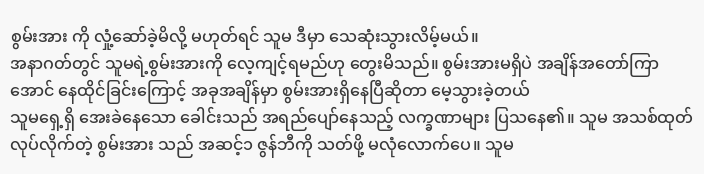စွမ်းအား ကို လှုံ့ဆော်ခဲ့မိလို့ မဟုတ်ရင် သူမ ဒီမှာ သေဆုံးသွားလိမ့်မယ်။
အနာဂတ်တွင် သူမရဲ့စွမ်းအားကို လေ့ကျင့်ရမည်ဟု တွေးမိသည်။ စွမ်းအားမရှိပဲ အချိန်အတော်ကြာအောင် နေထိုင်ခြင်းကြောင့် အခုအချိန်မှာ စွမ်းအားရှိနေပြီဆိုတာ မေ့သွားခဲ့တယ်
သူမရှေ့ရှိ အေးခဲနေသော ခေါင်းသည် အရည်ပျော်နေသည့် လက္ခဏာများ ပြသနေ၏။ သူမ အသစ်ထုတ်လုပ်လိုက်တဲ့ စွမ်းအား သည် အဆင့်၁ ဇွန်ဘီကို သတ်ဖို့ မလုံလောက်ပေ။ သူမ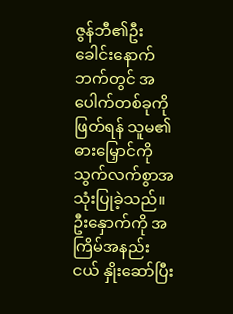ဇွန်ဘီ၏ဦးခေါင်းနောက်ဘက်တွင် အပေါက်တစ်ခုကိုဖြတ်ရန် သူမ၏ဓားမြှောင်ကို သွက်လက်စွာအသုံးပြုခဲ့သည်။ ဦးနှောက်ကို အကြိမ်အနည်းငယ် နှိုးဆော်ပြီး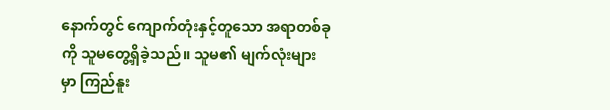နောက်တွင် ကျောက်တုံးနှင့်တူသော အရာတစ်ခုကို သူမတွေ့ရှိခဲ့သည်။ သူမ၏ မျက်လုံးများမှာ ကြည်နူး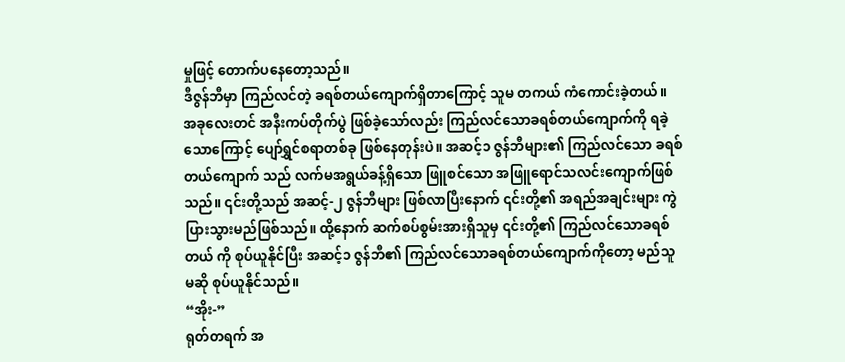မှုဖြင့် တောက်ပနေတော့သည်။
ဒီဇွန်ဘီမှာ ကြည်လင်တဲ့ ခရစ်တယ်ကျောက်ရှိတာကြောင့် သူမ တကယ် ကံကောင်းခဲ့တယ်။
အခုလေးတင် အနီးကပ်တိုက်ပွဲ ဖြစ်ခဲ့သော်လည်း ကြည်လင်သောခရစ်တယ်ကျောက်ကို ရခဲ့သောကြောင့် ပျော်ရွှင်စရာတစ်ခု ဖြစ်နေတုန်းပဲ။ အဆင့်၁ ဇွန်ဘီများ၏ ကြည်လင်သော ခရစ်တယ်ကျောက် သည် လက်မအရွယ်ခန့်ရှိသော ဖြူစင်သော အဖြူရောင်သလင်းကျောက်ဖြစ်သည်။ ၎င်းတို့သည် အဆင့်-၂ ဇွန်ဘီများ ဖြစ်လာပြီးနောက် ၎င်းတို့၏ အရည်အချင်းများ ကွဲပြားသွားမည်ဖြစ်သည်။ ထို့နောက် ဆက်စပ်စွမ်းအားရှိသူမှ ၎င်းတို့၏ ကြည်လင်သောခရစ်တယ် ကို စုပ်ယူနိုင်ပြီး အဆင့်၁ ဇွန်ဘီ၏ ကြည်လင်သောခရစ်တယ်ကျောက်ကိုတော့ မည်သူမဆို စုပ်ယူနိုင်သည်။
“အိုး-”
ရုတ်တရက် အ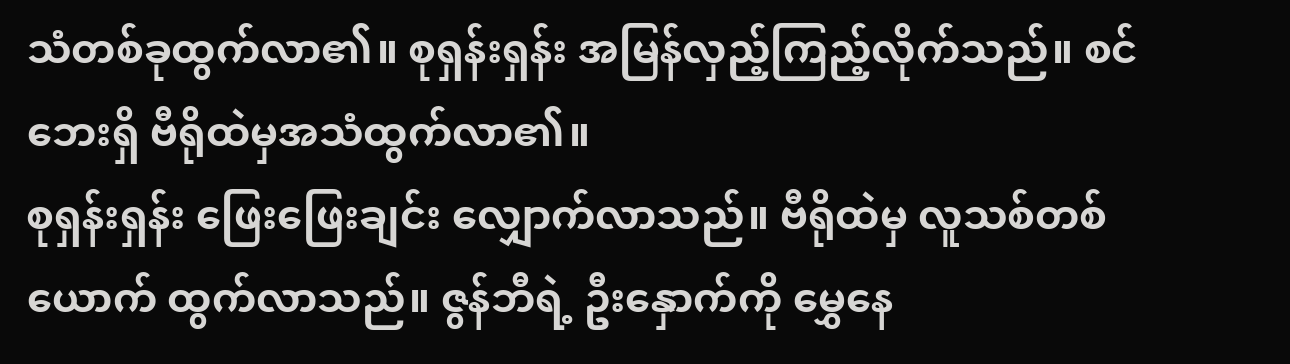သံတစ်ခုထွက်လာ၏။ စုရှန်းရှန်း အမြန်လှည့်ကြည့်လိုက်သည်။ စင်ဘေးရှိ ဗီရိုထဲမှအသံထွက်လာ၏။
စုရှန်းရှန်း ဖြေးဖြေးချင်း လျှောက်လာသည်။ ဗီရိုထဲမှ လူသစ်တစ်ယောက် ထွက်လာသည်။ ဇွန်ဘီရဲ့ ဦးနှောက်ကို မွှေနေ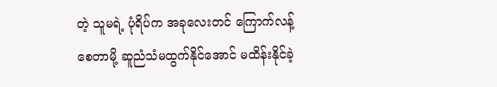တဲ့ သူမရဲ့ ပုံရိပ်က အခုလေးတင် ကြောက်လန့်စေတာမို့ ဆူညံသံမထွက်နိုင်အောင် မထိန်းနိုင်ခဲ့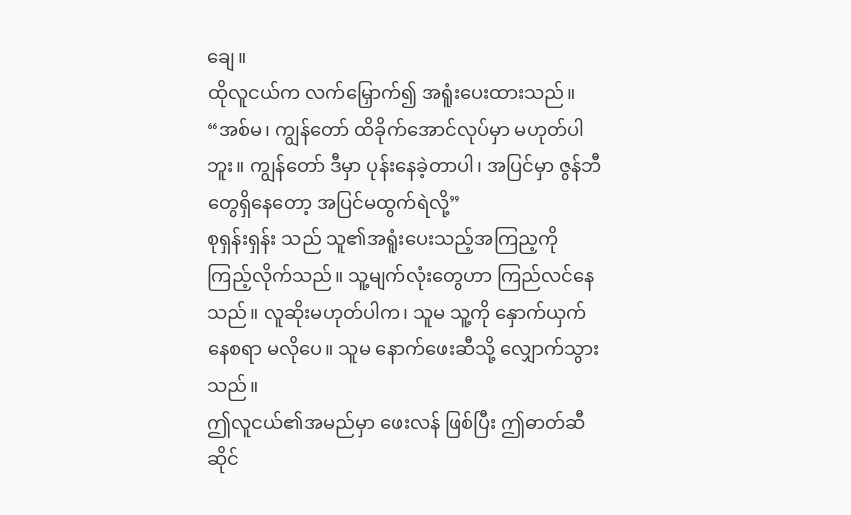ချေ။
ထိုလူငယ်က လက်မြှောက်၍ အရူံးပေးထားသည်။ “အစ်မ၊ ကျွန်တော် ထိခိုက်အောင်လုပ်မှာ မဟုတ်ပါဘူး။ ကျွန်တော် ဒီမှာ ပုန်းနေခဲ့တာပါ၊ အပြင်မှာ ဇွန်ဘီတွေရှိနေတော့ အပြင်မထွက်ရဲလို့”
စုရှန်းရှန်း သည် သူ၏အရူံးပေးသည့်အကြည့ကို ကြည့်လိုက်သည်။ သူ့မျက်လုံးတွေဟာ ကြည်လင်နေသည်။ လူဆိုးမဟုတ်ပါက၊ သူမ သူ့ကို နှောက်ယှက်နေစရာ မလိုပေ။ သူမ နောက်ဖေးဆီသို့ လျှောက်သွားသည်။
ဤလူငယ်၏အမည်မှာ ဖေးလန် ဖြစ်ပြီး ဤဓာတ်ဆီဆိုင်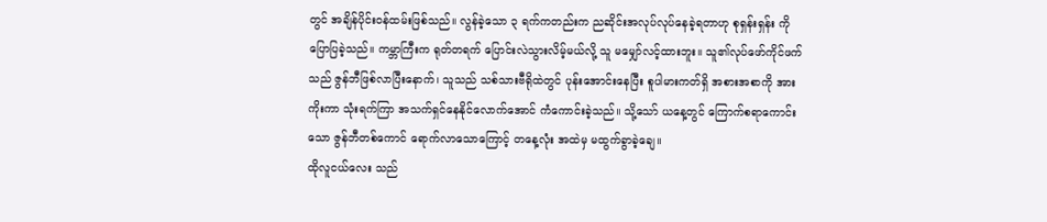တွင် အချိန်ပိုင်းဝန်ထမ်းဖြစ်သည်။ လွန်ခဲ့သော ၃ ရက်ကတည်းက ညဆိုင်းအလုပ်လုပ်နေခဲ့ရတာဟု စုရှန်းရှန်း ကို ပြောပြခဲ့သည်။ ကမ္ဘာကြီးက ရုတ်တရက် ပြောင်းလဲသွားလိမ့်မယ်လို့ သူ မမျှော်လင့်ထားဘူး။ သူ၏လုပ်ဖော်ကိုင်ဖက်သည် ဇွန်ဘီဖြစ်လာပြီးနောက်၊ သူသည် သစ်သားဗီရိုထဲတွင် ပုန်းအောင်းနေပြီး စူပါမားကတ်ရှိ အစားအစာကို အားကိုးကာ သုံးရက်ကြာ အသက်ရှင်နေနိုင်လောက်အောင် ကံကောင်းခဲ့သည်။ သို့သော် ယနေ့တွင် ကြောက်စရာကောင်းသော ဇွန်ဘီတစ်ကောင် ရောက်လာသောကြောင့် တနေ့လုံး အထဲမှ မထွက်ခွာခဲ့ချေ။
ထိုလူငယ်လေး သည်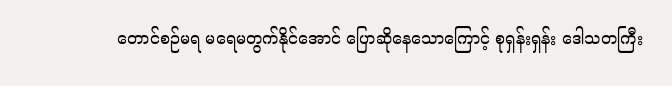တောင်စဉ်မရ မရေမတွက်နိုင်အောင် ပြောဆိုနေသောကြောင့် စုရှန်းရှန်း ဒေါသတကြီး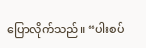ပြောလိုက်သည်။ “ပါးစပ်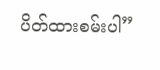ပိတ်ထားစမ်းပါ”